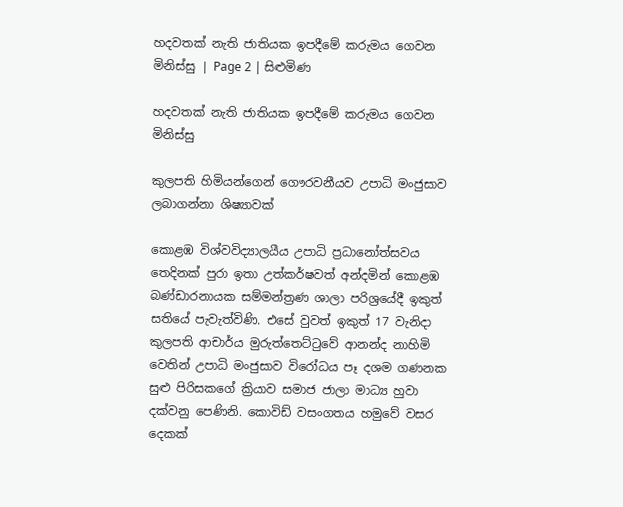හදවතක් නැති ජාතියක ඉපදීමේ කරුමය ගෙවන මිනිස්සු | Page 2 | සිළුමිණ

හදවතක් නැති ජාතියක ඉපදීමේ කරුමය ගෙවන මිනිස්සු

කුලපති හිමියන්ගෙන් ගෞරවනීයව උපාධි මංජුසාව ලබාගන්නා ශිෂ්‍යාවක්

කොළඹ විශ්වවිද්‍යාලයීය උපාධි ප්‍රධානෝත්සවය තෙදිනක් පුරා ඉතා උත්කර්ෂවත් අන්දමින් කොළඹ බණ්ඩාරනායක සම්මන්ත්‍රණ ශාලා පරිශ්‍රයේදී ඉකුත් සතියේ පැවැත්විණි. එසේ වුවත් ඉකුත් 17 වැනිදා කුලපති ආචාර්ය මුරුත්තෙට්ටුවේ ආනන්ද නාහිමි වෙතින් උපාධි මංජුසාව විරෝධය පෑ දශම ගණනක සුළු පිරිසකගේ ක්‍රියාව සමාජ ජාලා මාධ්‍ය හුවා දක්වනු පෙණිනි. කොවිඩ් වසංගතය හමුවේ වසර දෙකක්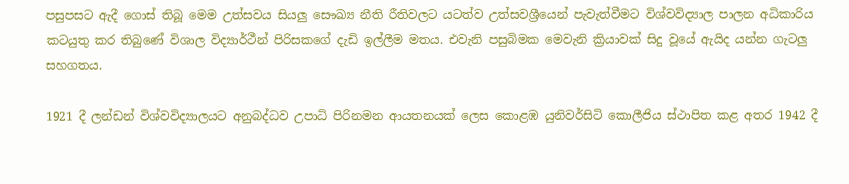පසුපසට ඇදී ගොස් තිබූ මෙම උත්සවය සියලු සෞඛ්‍ය නීති රීතිවලට යටත්ව උත්සවශ්‍රීයෙන් පැවැත්වීමට විශ්වවිද්‍යාල පාලන අධිකාරිය කටයුතු කර තිබුණේ විශාල විද්‍යාර්ථීන් පිරිසකගේ දැඩි ඉල්ලීම මතය. එවැනි පසුබිමක මෙවැනි ක්‍රියාවක් සිදු වූයේ ඇයිද යන්න ගැටලු සහගතය.

1921 දී ලන්ඩන් විශ්වවිද්‍යාලයට අනුබද්ධව උපාධි පිරිනමන ආයතනයක් ලෙස කොළඹ යුනිවර්සිටි කොලීජිය ස්ථාපිත කළ අතර 1942 දී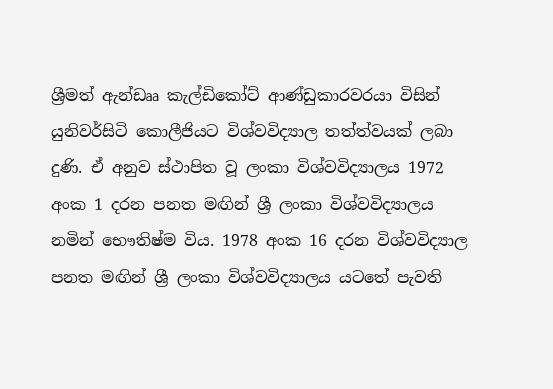ශ්‍රීමත් ඇන්ඩෲ කැල්ඩිකෝට් ආණ්ඩුකාරවරයා විසින් යුනිවර්සිටි කොලීජියට විශ්වවිද්‍යාල තත්ත්වයක් ලබා දුණි. ඒ අනුව ස්ථාපිත වූ ලංකා විශ්වවිද්‍යාලය 1972 අංක 1 දරන පනත මඟින් ශ්‍රී ලංකා විශ්වවිද්‍යාලය නමින් භෞතිෂ්ම විය. 1978 අංක 16 දරන විශ්වවිද්‍යාල පනත මඟින් ශ්‍රී ලංකා විශ්වවිද්‍යාලය යටතේ පැවති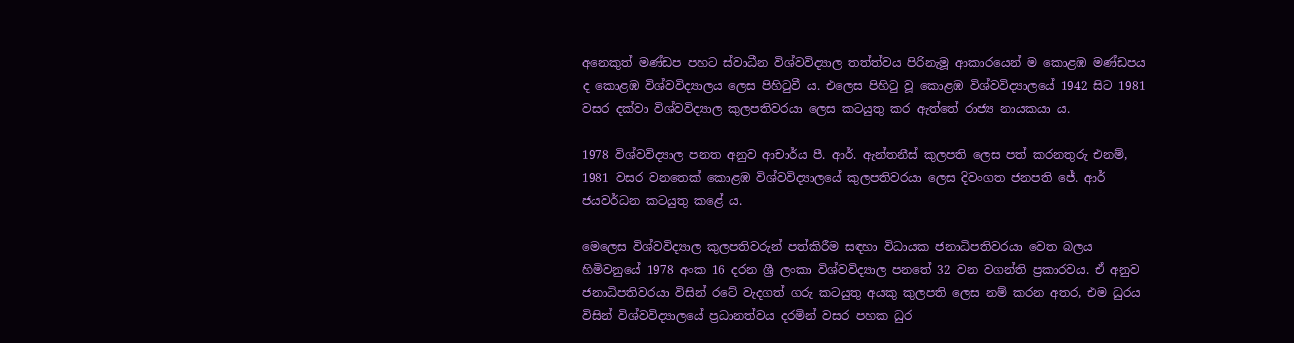අනෙකුත් මණ්ඩප පහට ස්වාධීන විශ්වවිද්‍යාල තත්ත්වය පිරිනැමූ ආකාරයෙන් ම කොළඹ මණ්ඩපය ද කොළඹ විශ්වවිද්‍යාලය ලෙස පිහිටුවී ය. එලෙස පිහිටු වූ කොළඹ විශ්වවිද්‍යාලයේ 1942 සිට 1981 වසර දක්වා විශ්වවිද්‍යාල කුලපතිවරයා ලෙස කටයුතු කර ඇත්තේ රාජ්‍ය නායකයා ය.

1978 විශ්වවිද්‍යාල පනත අනුව ආචාර්ය පී. ආර්. ඇන්තනීස් කුලපති ලෙස පත් කරනතුරු එනම්, 1981 වසර වනතෙක් කොළඹ විශ්වවිද්‍යාලයේ කුලපතිවරයා ලෙස දිවංගත ජනපති ජේ. ආර් ජයවර්ධන කටයුතු කළේ ය.

මෙලෙස විශ්වවිද්‍යාල කුලපතිවරුන් පත්කිරීම සඳහා විධායක ජනාධිපතිවරයා වෙත බලය හිමිවනුයේ 1978 අංක 16 දරන ශ්‍රී ලංකා විශ්වවිද්‍යාල පනතේ 32 වන වගන්ති ප්‍රකාරවය. ඒ අනුව ජනාධිපතිවරයා විසින් රටේ වැදගත් ගරු කටයුතු අයකු කුලපති ලෙස නම් කරන අතර, එම ධුරය විසින් විශ්වවිද්‍යාලයේ ප්‍රධානත්වය දරමින් වසර පහක ධුර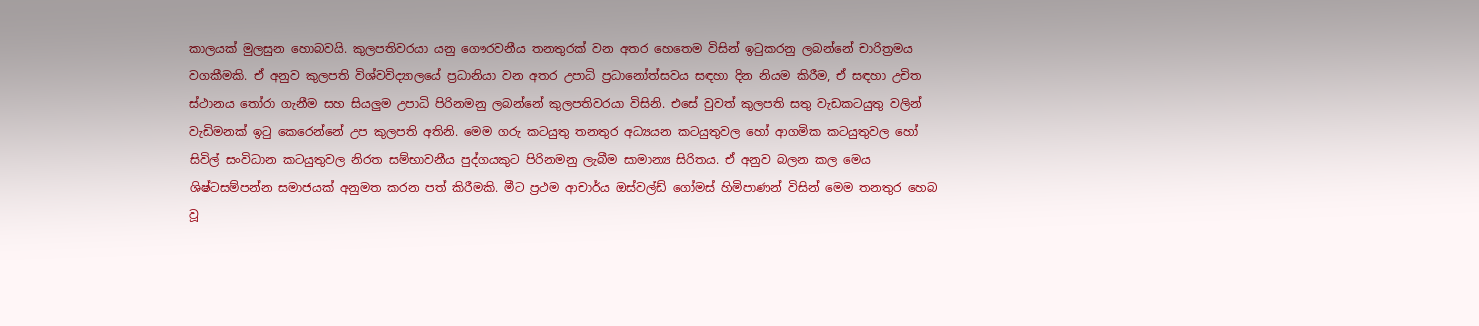කාලයක් මුලසුන හොබවයි. කුලපතිවරයා යනු ගෞරවනීය තනතුරක් වන අතර හෙතෙම විසින් ඉටුකරනු ලබන්නේ චාරිත්‍රමය වගකීමකි. ඒ අනුව කුලපති විශ්වවිද්‍යාලයේ ප්‍රධානියා වන අතර උපාධි ප්‍රධානෝත්සවය සඳහා දින නියම කිරීම, ඒ සඳහා උචිත ස්ථානය තෝරා ගැනීම සහ සියලුම උපාධි පිරිනමනු ලබන්නේ කුලපතිවරයා විසිනි. එසේ වුවත් කුලපති සතු වැඩකටයුතු වලින් වැඩිමනක් ඉටු කෙරෙන්නේ උප කුලපති අතිනි. මෙම ගරු කටයුතු තනතුර අධ්‍යයන කටයුතුවල හෝ ආගමික කටයුතුවල හෝ සිවිල් සංවිධාන කටයුතුවල නිරත සම්භාවනීය පුද්ගයකුට පිරිනමනු ලැබීම සාමාන්‍ය සිරිතය. ඒ අනුව බලන කල මෙය ශිෂ්ටසම්පන්න සමාජයක් අනුමත කරන පත් කිරීමකි. මීට ප්‍රථම ආචාර්ය ඔස්වල්ඩ් ගෝමස් හිමිපාණන් විසින් මෙම තනතුර හෙබ වූ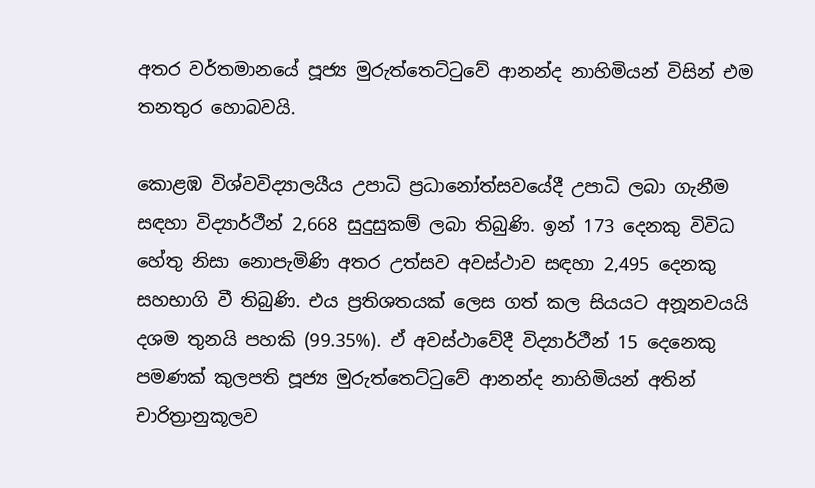අතර වර්තමානයේ පූජ්‍ය මුරුත්තෙට්ටුවේ ආනන්ද නාහිමියන් විසින් එම තනතුර හොබවයි.

කොළඹ විශ්වවිද්‍යාලයීය උපාධි ප්‍රධානෝත්සවයේදී උපාධි ලබා ගැනීම සඳහා විද්‍යාර්ථීන් 2,668 සුදුසුකම් ලබා තිබුණි. ඉන් 173 දෙනකු විවිධ හේතු නිසා නොපැමිණි අතර උත්සව අවස්ථාව සඳහා 2,495 දෙනකු සහභාගි වී තිබුණි. එය ප්‍රතිශතයක් ලෙස ගත් කල සියයට අනූනවයයි දශම තුනයි පහකි (99.35%). ඒ අවස්ථාවේදී විද්‍යාර්ථීන් 15 දෙනෙකු පමණක් කුලපති පූජ්‍ය මුරුත්තෙට්ටුවේ ආනන්ද නාහිමියන් අතින් චාරිත්‍රානුකූලව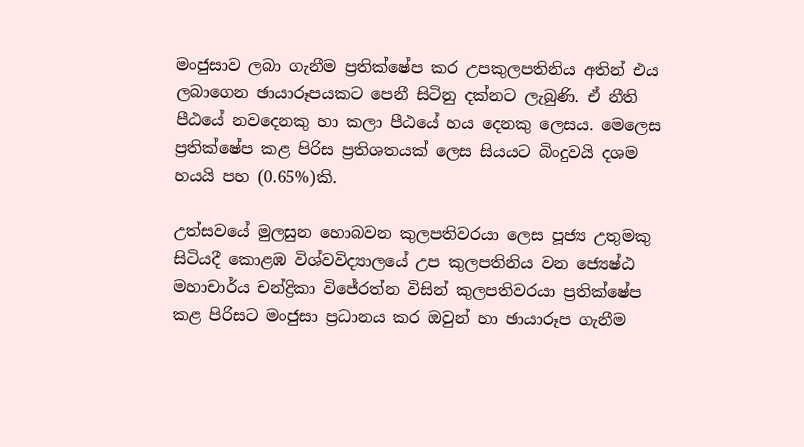මංජුසාව ලබා ගැනීම ප්‍රතික්ෂේප කර උපකුලපතිනිය අතින් එය ලබාගෙන ඡායාරූපයකට පෙනී සිටිනු දක්නට ලැබුණි. ඒ නීති පීඨයේ නවදෙනකු හා කලා පීඨයේ හය දෙනකු ලෙසය. මෙලෙස ප්‍රතික්ෂේප කළ පිරිස ප්‍රතිශතයක් ලෙස සියයට බිංදුවයි දශම හයයි පහ (0.65%)කි.

උත්සවයේ මුලසුන හොබවන කුලපතිවරයා ලෙස පූජ්‍ය උතුමකු සිටියදී කොළඹ විශ්වවිද්‍යාලයේ උප කුලපතිනිය වන ජ්‍යෙෂ්ඨ මහාචාර්ය චන්ද්‍රිකා විජේරත්න විසින් කුලපතිවරයා ප්‍රතික්ෂේප කළ පිරිසට මංජුසා ප්‍රධානය කර ඔවුන් හා ඡායාරූප ගැනීම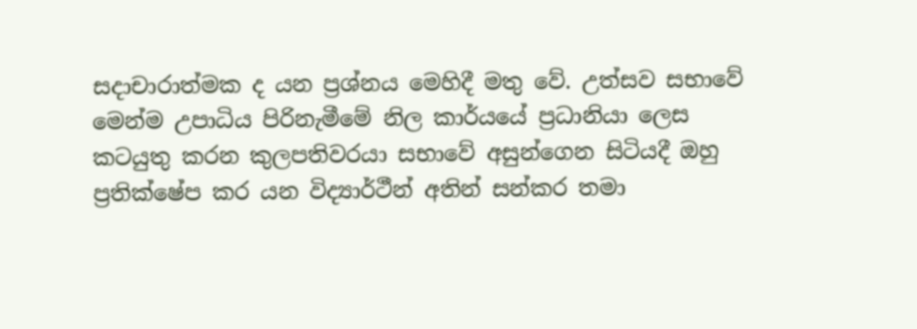සදාචාරාත්මක ද යන ප්‍රශ්නය මෙහිදී මතු වේ. උත්සව සභාවේ මෙන්ම උපාධිය පිරිනැමීමේ නිල කාර්යයේ ප්‍රධානියා ලෙස කටයුතු කරන කුලපතිවරයා සභාවේ අසුන්ගෙන සිටියදී ඔහු ප්‍රතික්ෂේප කර යන විද්‍යාර්ථීන් අතින් සන්කර තමා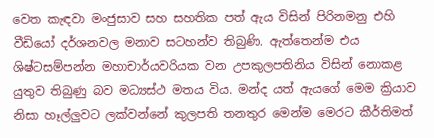වෙත කැඳවා මංජුසාව සහ සහතික පත් ඇය විසින් පිරිනමනු එහි වීඩියෝ දර්ශනවල මනාව සටහන්ව තිබුණි. ඇත්තෙන්ම එය ශිෂ්ටසම්පන්න මහාචාර්යවරියක වන උපකුලපතිනිය විසින් නොකළ යුතුව තිබුණු බව මධ්‍යස්ථ මතය විය. මන්ද යත් ඇයගේ මෙම ක්‍රියාව නිසා හෑල්ලුවට ලක්වන්නේ කුලපති තනතුර මෙන්ම මෙරට කීර්තිමත්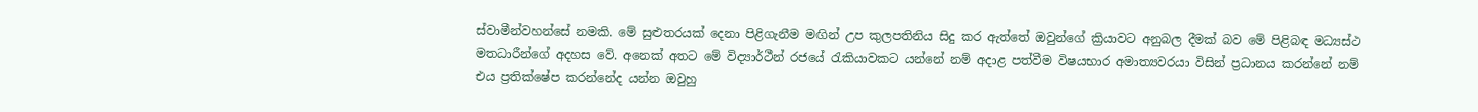ස්වාමීන්වහන්සේ නමකි. මේ සුළුතරයක් දෙනා පිළිගැනීම මඟින් උප කුලපතිනිය සිදු කර ඇත්තේ ඔවුන්ගේ ක්‍රියාවට අනුබල දීමක් බව මේ පිළිබඳ මධ්‍යස්ථ මතධාරීන්ගේ අදහස වේ. අනෙක් අතට මේ විද්‍යාර්ථීන් රජයේ රැකියාවකට යන්නේ නම් අදාළ පත්වීම විෂයභාර අමාත්‍යවරයා විසින් ප්‍රධානය කරන්නේ නම් එය ප්‍රතික්ෂේප කරන්නේද යන්න ඔවුහු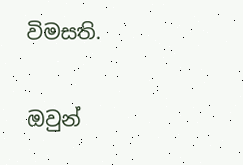විමසති.

ඔවුන්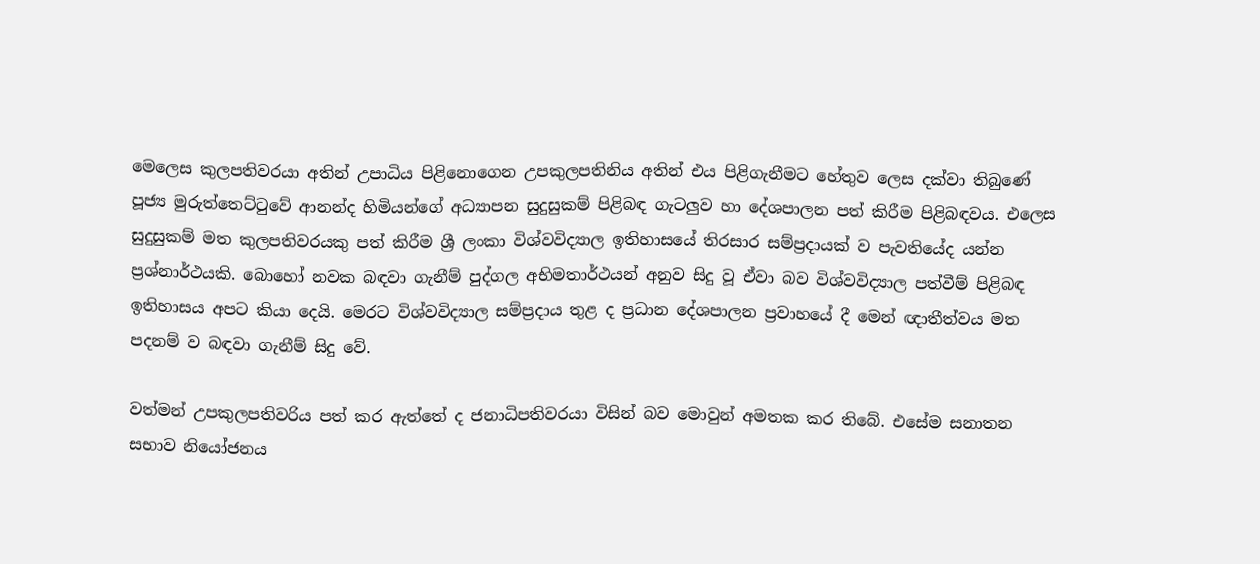මෙලෙස කුලපතිවරයා අතින් උපාධිය පිළිනොගෙන උපකුලපතිනිය අතින් එය පිළිගැනීමට හේතුව ලෙස දක්වා තිබුණේ පූජ්‍ය මුරුත්තෙට්ටුවේ ආනන්ද හිමියන්ගේ අධ්‍යාපන සුදුසුකම් පිළිබඳ ගැටලුව හා දේශපාලන පත් කිරීම පිළිබඳවය. එලෙස සුදුසුකම් මත කුලපතිවරයකු පත් කිරීම ශ්‍රී ලංකා විශ්වවිද්‍යාල ඉතිහාසයේ තිරසාර සම්ප්‍රදායක් ව පැවතියේද යන්න ප්‍රශ්නාර්ථයකි. බොහෝ නවක බඳවා ගැනීම් පුද්ගල අභිමතාර්ථයන් අනුව සිදු වූ ඒවා බව විශ්වවිද්‍යාල පත්වීම් පිළිබඳ ඉතිහාසය අපට කියා දෙයි. මෙරට විශ්වවිද්‍යාල සම්ප්‍රදාය තුළ ද ප්‍රධාන දේශපාලන ප්‍රවාහයේ දී මෙන් ඥාතීත්වය මත පදනම් ව බඳවා ගැනීම් සිදු වේ.

වත්මන් උපකුලපතිවරිය පත් කර ඇත්තේ ද ජනාධිපතිවරයා විසින් බව මොවුන් අමතක කර තිබේ. එසේම සනාතන සභාව නියෝජනය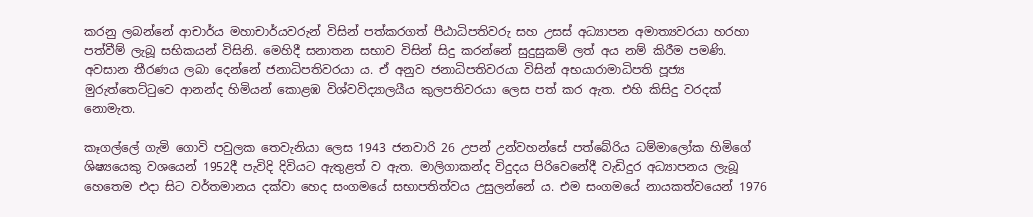කරනු ලබන්නේ ආචාර්ය මහාචාර්යවරුන් විසින් පත්කරගත් පීඨාධිපතිවරු සහ උසස් අධ්‍යාපන අමාත්‍යවරයා හරහා පත්වීම් ලැබූ සභිකයන් විසිනි. මෙහිදී සනාතන සභාව විසින් සිදු කරන්නේ සුදුසුකම් ලත් අය නම් කිරීම පමණි. අවසාන තීරණය ලබා දෙන්නේ ජනාධිපතිවරයා ය. ඒ අනුව ජනාධිපතිවරයා විසින් අභයාරාමාධිපති පූජ්‍ය මුරුත්තෙට්ටුවෙ ආනන්ද හිමියන් කොළඹ විශ්වවිද්‍යාලයීය කුලපතිවරයා ලෙස පත් කර ඇත. එහි කිසිදු වරදක් නොමැත.

කෑගල්ලේ ගැමි ගොවි පවුලක තෙවැනියා ලෙස 1943 ජනවාරි 26 උපන් උන්වහන්සේ පත්බේරිය ධම්මාලෝක හිමිගේ ශිෂ්‍යයෙකු වශයෙන් 1952දී පැවිදි දිවියට ඇතුළත් ව ඇත. මාලිගාකන්ද විදුදය පිරිවෙනේදී වැඩිදුර අධ්‍යාපනය ලැබූ හෙතෙම එදා සිට වර්තමානය දක්වා හෙද සංගමයේ සභාපතිත්වය උසුලන්නේ ය. එම සංගමයේ නායකත්වයෙන් 1976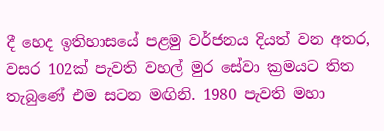දී හෙද ඉතිහාසයේ පළමු වර්ජනය දියත් වන අතර, වසර 102ක් පැවති වහල් මුර සේවා ක්‍රමයට තිත තැබුණේ එම සටන මඟිනි. 1980 පැවති මහා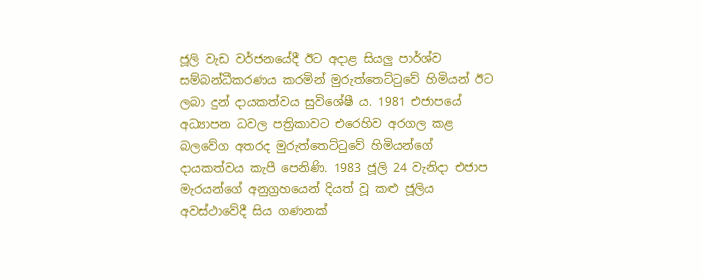ජූලි වැඩ වර්ජනයේදී ඊට අදාළ සියලු පාර්ශ්ව සම්බන්ධීකරණය කරමින් මුරුත්තෙට්ටුවේ හිමියන් ඊට ලබා දුන් දායකත්වය සුවිශේෂී ය. 1981 එජාපයේ අධ්‍යාපන ධවල පත්‍රිකාවට එරෙහිව අරගල කළ බලවේග අතරද මුරුත්තෙට්ටුවේ හිමියන්ගේ දායකත්වය කැපී පෙනිණි. 1983 ජූලි 24 වැනිදා එජාප මැරයන්ගේ අනුග්‍රහයෙන් දියත් වූ කළු ජූලිය අවස්ථාවේදී සිය ගණනක්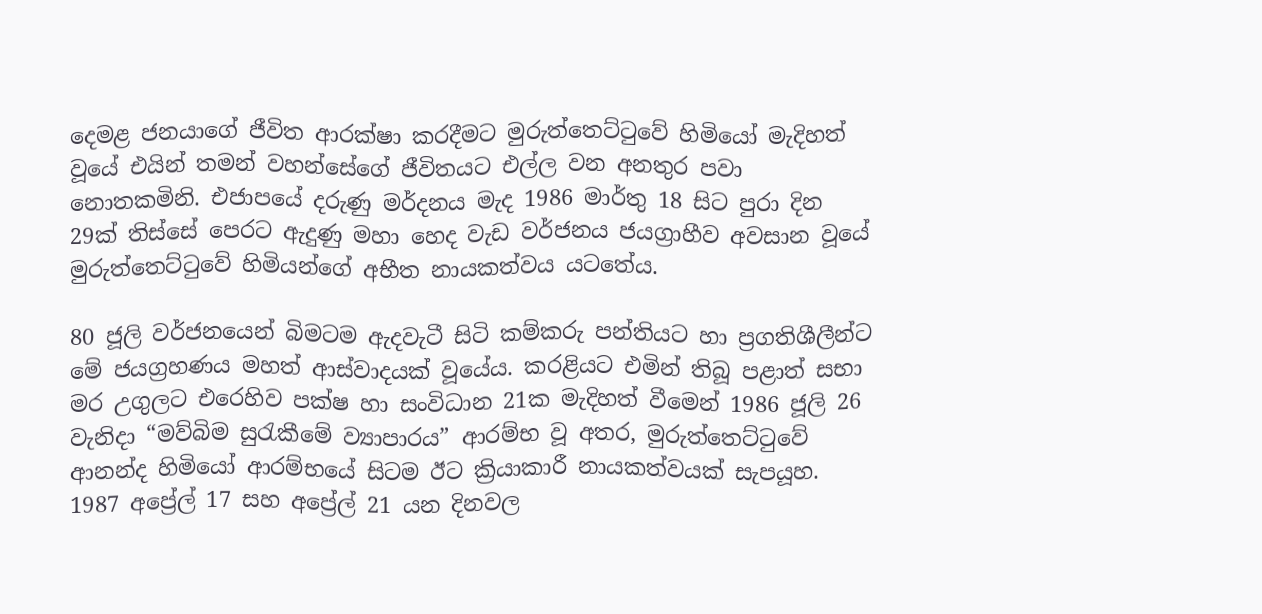දෙමළ ජනයාගේ ජීවිත ආරක්ෂා කරදීමට මුරුත්තෙට්ටුවේ හිමියෝ මැදිහත් වූයේ එයින් තමන් වහන්සේගේ ජීවිතයට එල්ල වන අනතුර පවා නොතකමිනි. එජාපයේ දරුණු මර්දනය මැද 1986 මාර්තු 18 සිට පුරා දින 29ක් තිස්සේ පෙරට ඇදුණු මහා හෙද වැඩ වර්ජනය ජයග්‍රාහීව අවසාන වූයේ මුරුත්තෙට්ටුවේ හිමියන්ගේ අභීත නායකත්වය යටතේය.

80 ජූලි වර්ජනයෙන් බිමටම ඇදවැටී සිටි කම්කරු පන්තියට හා ප්‍රගතිශීලීන්ට මේ ජයග්‍රහණය මහත් ආස්වාදයක් වූයේය. කරළියට එමින් තිබූ පළාත් සභා මර උගුලට එරෙහිව පක්ෂ හා සංවිධාන 21ක මැදිහත් වීමෙන් 1986 ජූලි 26 වැනිදා “මව්බිම සුරැකීමේ ව්‍යාපාරය” ආරම්භ වූ අතර, මුරුත්තෙට්ටුවේ ආනන්ද හිමියෝ ආරම්භයේ සිටම ඊට ක්‍රියාකාරී නායකත්වයක් සැපයූහ. 1987 අප්‍රේල් 17 සහ අප්‍රේල් 21 යන දිනවල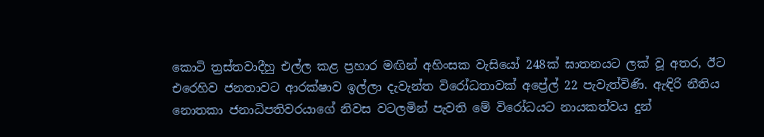කොටි ත්‍රස්තවාදීහු එල්ල කළ ප්‍රහාර මඟින් අහිංසක වැසියෝ 248ක් ඝාතනයට ලක් වූ අතර, ඊට එරෙහිව ජනතාවට ආරක්ෂාව ඉල්ලා දැවැන්ත විරෝධතාවක් අප්‍රේල් 22 පැවැත්විණි. ඇඳිරි නීතිය නොතකා ජනාධිපතිවරයාගේ නිවස වටලමින් පැවති මේ විරෝධයට නායකත්වය දුන්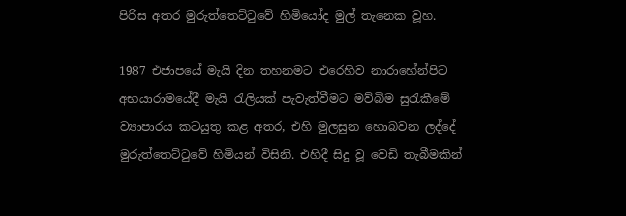පිරිස අතර මුරුත්තෙට්ටුවේ හිමියෝද මුල් තැනෙක වූහ.

1987 එජාපයේ මැයි දින තහනමට එරෙහිව නාරාහේන්පිට අභයාරාමයේදී මැයි රැලියක් පැවැත්වීමට මව්බිම සුරැකීමේ ව්‍යාපාරය කටයුතු කළ අතර, එහි මුලසුන හොබවන ලද්දේ මුරුත්තෙට්ටුවේ හිමියන් විසිනි. එහිදී සිදු වූ වෙඩි තැබීමකින්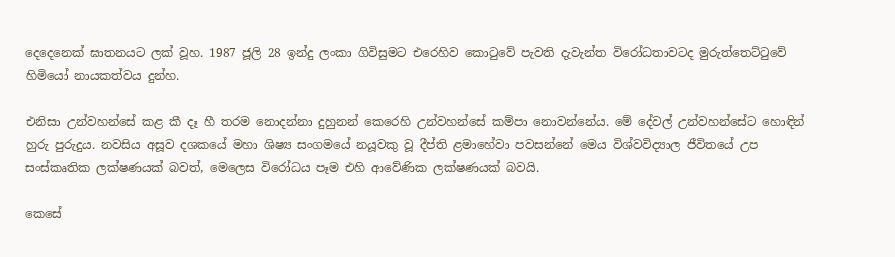දෙදෙනෙක් ඝාතනයට ලක් වූහ. 1987 ජූලි 28 ඉන්දු ලංකා ගිවිසුමට එරෙහිව කොටුවේ පැවති දැවැන්ත විරෝධතාවටද මුරුත්තෙට්ටුවේ හිමියෝ නායකත්වය දුන්හ.

එනිසා උන්වහන්සේ කළ කී දෑ හී තරම නොදන්නා දුහුනන් කෙරෙහි උන්වහන්සේ කම්පා නොවන්නේය. මේ දේවල් උන්වහන්සේට හොඳින් හුරු පුරුදුය. නවසිය අසූව දශකයේ මහා ශිෂ්‍ය සංගමයේ නයූවකු වූ දීප්ති ළමාහේවා පවසන්නේ මෙය විශ්වවිද්‍යාල ජීවිතයේ උප සංස්කෘතික ලක්ෂණයක් බවත්, මෙලෙස විරෝධය පෑම එහි ආවේණික ලක්ෂණයක් බවයි.

කෙසේ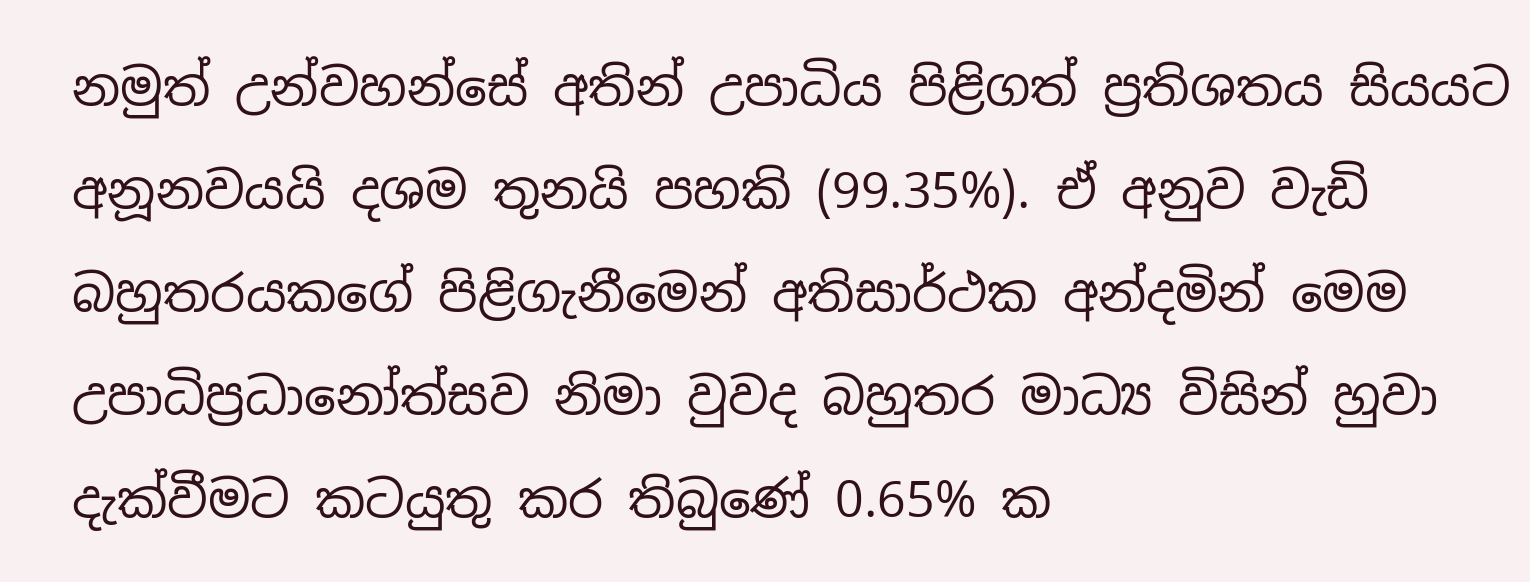නමුත් උන්වහන්සේ අතින් උපාධිය පිළිගත් ප්‍රතිශතය සියයට අනූනවයයි දශම තුනයි පහකි (99.35%). ඒ අනුව වැඩි බහුතරයකගේ පිළිගැනීමෙන් අතිසාර්ථක අන්දමින් මෙම උපාධිප්‍රධානෝත්සව නිමා වුවද බහුතර මාධ්‍ය විසින් හුවා දැක්වීමට කටයුතු කර තිබුණේ 0.65% ක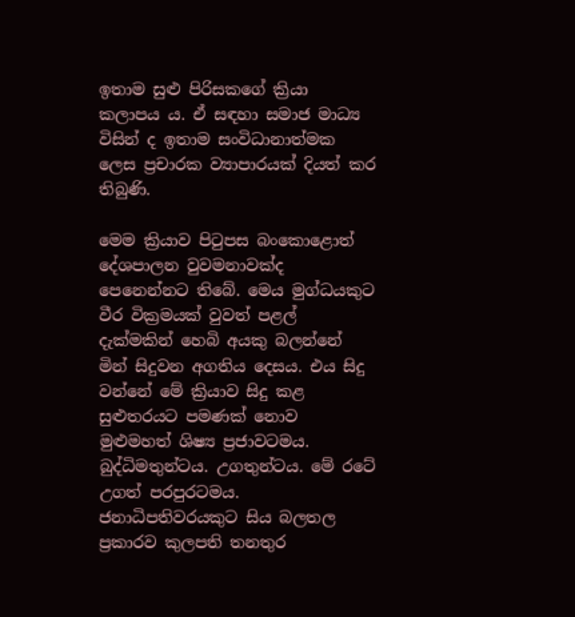ඉතාම සුළු පිරිසකගේ ක්‍රියා කලාපය ය. ඒ සඳහා සමාජ මාධ්‍ය විසින් ද ඉතාම සංවිධානාත්මක ලෙස ප්‍රචාරක ව්‍යාපාරයක් දියත් කර තිබුණි.

මෙම ක්‍රියාව පිටුපස බංකොළොත් දේශපාලන වුවමනාවක්ද පෙනෙන්නට තිබේ. මෙය මුග්ධයකුට වීර වික්‍රමයක් වුවත් පළල් දැක්මකින් හෙබි අයකු බලන්නේ මින් සිදුවන අගතිය දෙසය. එය සිදු වන්නේ මේ ක්‍රියාව සිදු කළ සුළුතරයට පමණක් නොව මුළුමහත් ශිෂ්‍ය ප්‍රජාවටමය. බුද්ධිමතුන්ටය. උගතුන්ටය. මේ රටේ උගත් පරපුරටමය. ජනාධිපතිවරයකුට සිය බලතල ප්‍රකාරව කුලපති තනතුර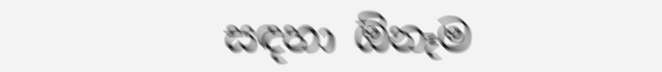සඳහා ඕනෑම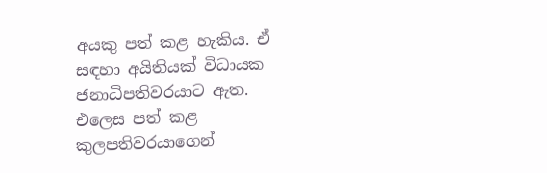අයකු පත් කළ හැකිය. ඒ සඳහා අයිතියක් විධායක ජනාධිපතිවරයාට ඇත. එලෙස පත් කළ කුලපතිවරයාගෙන්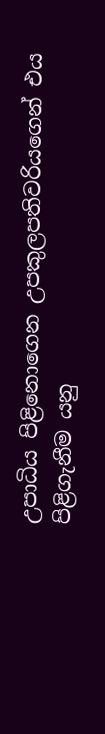උපාධිය පිළිනොගෙන උපකුලපතිවරියගෙන් එය පිළිගැනීම යනු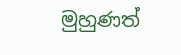මුහුණත්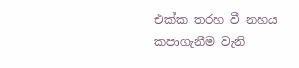එක්ක තරහ වී නහය කපාගැනීම වැනි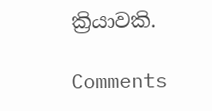ක්‍රියාවකි.

Comments